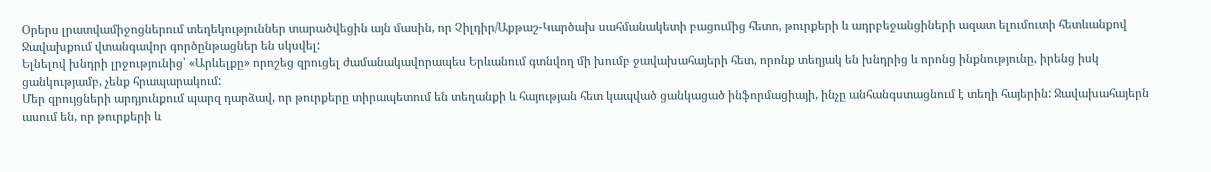Օրերս լրատվամիջոցներում տեղեկություններ տարածվեցին այն մասին, որ Չիլդիր/Աքթաշ-Կարծախ սահմանակետի բացումից հետո, թուրքերի և ադրբեջանցիների ազատ ելումուտի հետևանքով Ջավախքում վտանգավոր գործընթացներ են սկսվել:
Ելնելով խնդրի լրջությունից՝ «Արևելքը» որոշեց զրուցել ժամանակավորապես Երևանում գտնվող մի խումբ ջավախահայերի հետ, որոնք տեղյակ են խնդրից և որոնց ինքնությունը, իրենց իսկ ցանկությամբ, չենք հրապարակում:
Մեր զրույցների արդյունքում պարզ դարձավ, որ թուրքերը տիրապետում են տեղանքի և հայության հետ կապված ցանկացած ինֆորմացիայի, ինչը անհանգստացնում է տեղի հայերին: Ջավախահայերն ասում են, որ թուրքերի և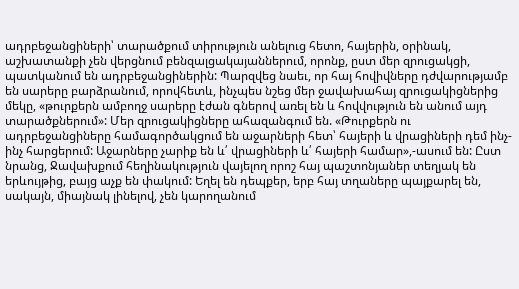ադրբեջանցիների՝ տարածքում տիրություն անելուց հետո, հայերին, օրինակ, աշխատանքի չեն վերցնում բենզալցակայաններում, որոնք, ըստ մեր զրուցակցի, պատկանում են ադրբեջանցիներին: Պարզվեց նաեւ, որ հայ հովիվները դժվարությամբ են սարերը բարձրանում, որովհետև, ինչպես նշեց մեր ջավախահայ զրուցակիցներից մեկը, «թուրքերն ամբողջ սարերը էժան գներով առել են և հովվություն են անում այդ տարածքներում»: Մեր զրուցակիցները ահազանգում են. «Թուրքերն ու ադրբեջանցիները համագործակցում են աջարների հետ՝ հայերի և վրացիների դեմ ինչ-ինչ հարցերում: Աջարները չարիք են և՛ վրացիների և՛ հայերի համար»,-ասում են: Ըստ նրանց, Ջավախքում հեղինակություն վայելող որոշ հայ պաշտոնյաներ տեղյակ են երևույթից, բայց աչք են փակում: Եղել են դեպքեր, երբ հայ տղաները պայքարել են, սակայն, միայնակ լինելով, չեն կարողանում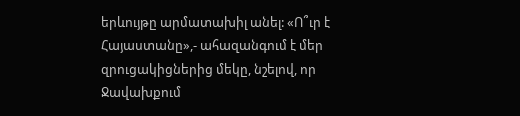երևույթը արմատախիլ անել: «Ո՞ւր է Հայաստանը»,- ահազանգում է մեր զրուցակիցներից մեկը, նշելով, որ Ջավախքում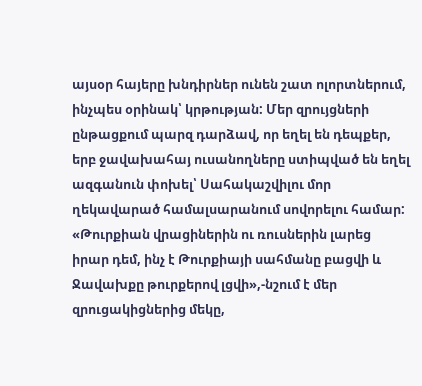այսօր հայերը խնդիրներ ունեն շատ ոլորտներում, ինչպես օրինակ՝ կրթության: Մեր զրույցների ընթացքում պարզ դարձավ, որ եղել են դեպքեր, երբ ջավախահայ ուսանողները ստիպված են եղել ազգանուն փոխել՝ Սահակաշվիլու մոր ղեկավարած համալսարանում սովորելու համար:
«Թուրքիան վրացիներին ու ռուսներին լարեց իրար դեմ, ինչ է Թուրքիայի սահմանը բացվի և Ջավախքը թուրքերով լցվի»,-նշում է մեր զրուցակիցներից մեկը,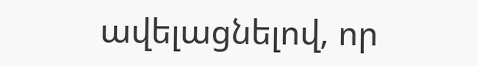ավելացնելով, որ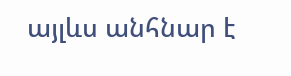այլևս անհնար է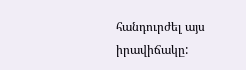հանդուրժել այս իրավիճակը: